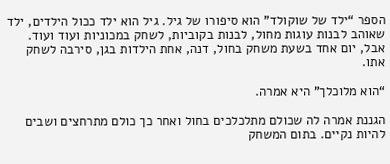הספר “ילד של שוקולד” הוא סיפורו של גיל. גיל הוא ילד ככול הילדים, ילד שאוהב לבנות עוגות מחול, לבנות בקוביות, לשחק במכוניות ועוד ועוד. אבל, יום אחד בשעת משחק בחול, דנה, אחת הילדות בגן, סירבה לשחק אתו.

“הוא מלוכלך” היא אמרה.

הגננת אמרה לה שכולם מתלכלכים בחול ואחר כך כולם מתרחצים ושבים להיות נקיים. בתום המשחק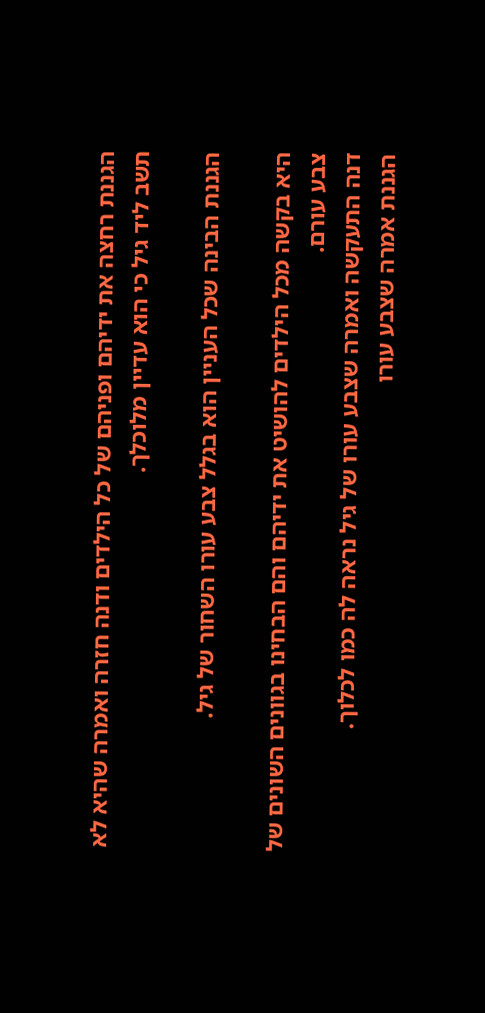הגננת רחצה את ידיהם ופניהם של כל הילדים ודנה חזרה ואמרה שהיא לא תשב ליד גיל כי הוא עדיין מלוכלך.

הגננת הבינה שכל העניין הוא בגלל צבע עורו השחור של גיל.

היא בקשה מכל הילדים להושיט את ידיהם והם הבחינו בגוונים השונים של צבע עורם.
דנה התעקשה ואמרה שצבע עורו של גיל נראה לה כמו לכלוך.
הגננת אמרה שצבע עורו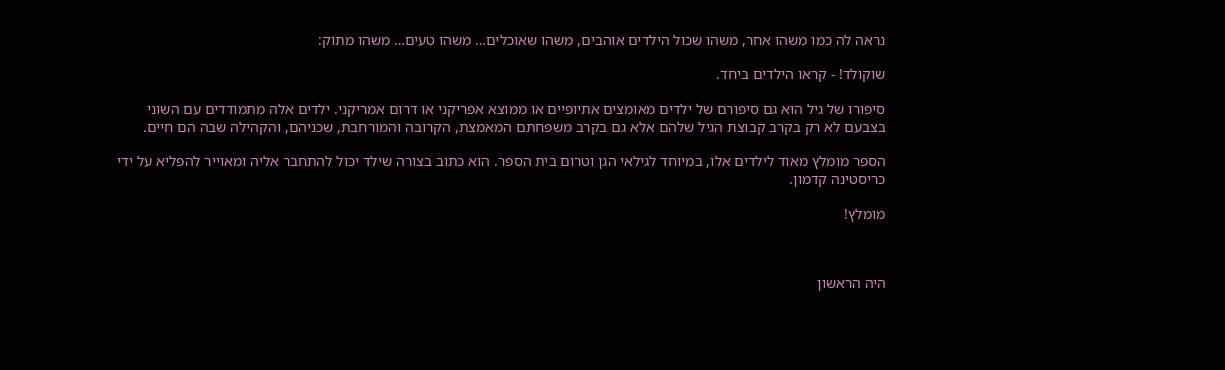נראה לה כמו משהו אחר, משהו שכול הילדים אוהבים, משהו שאוכלים… משהו טעים… משהו מתוק:

שוקולד! - קראו הילדים ביחד.

סיפורו של גיל הוא גם סיפורם של ילדים מאומצים אתיופיים או ממוצא אפריקני או דרום אמריקני. ילדים אלה מתמודדים עם השוני בצבעם לא רק בקרב קבוצת הגיל שלהם אלא גם בקרב משפחתם המאמצת, הקרובה והמורחבת, שכניהם, והקהילה שבה הם חיים.

הספר מומלץ מאוד לילדים אלו, במיוחד לגילאי הגן וטרום בית הספר. הוא כתוב בצורה שילד יכול להתחבר אליה ומאוייר להפליא על ידי כריסטינה קדמון.

מומלץ!



היה הראשון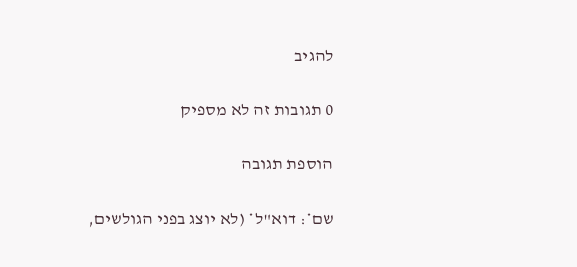להגיב

0 תגובות זה לא מספיק

הוספת תגובה

שם*: דוא"ל* (לא יוצג בפני הגולשים,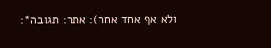ולא אף אחד אחר): אתר: תגובה*: